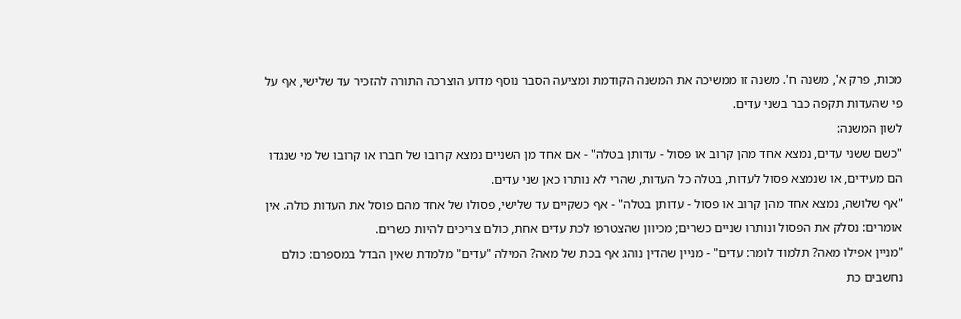מכות, פרק א', משנה ח'. משנה זו ממשיכה את המשנה הקודמת ומציעה הסבר נוסף מדוע הוצרכה התורה להזכיר עד שלישי, אף על פי שהעדות תקפה כבר בשני עדים.
לשון המשנה:
"כשם ששני עדים, נמצא אחד מהן קרוב או פסול - עדותן בטלה" - אם אחד מן השניים נמצא קרובו של חברו או קרובו של מי שנגדו הם מעידים, או שנמצא פסול לעדות, בטלה כל העדות, שהרי לא נותרו כאן שני עדים.
"אף שלושה, נמצא אחד מהן קרוב או פסול - עדותן בטלה" - אף כשקיים עד שלישי, פסולו של אחד מהם פוסל את העדות כולה. אין אומרים: נסלק את הפסול ונותרו שניים כשרים; מכיוון שהצטרפו לכת עדים אחת, כולם צריכים להיות כשרים.
"מניין אפילו מאה? תלמוד לומר: עדים" - מניין שהדין נוהג אף בכת של מאה? המילה "עדים" מלמדת שאין הבדל במספרם: כולם נחשבים כת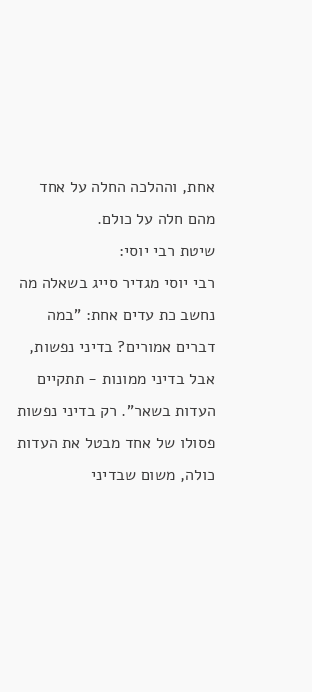אחת, וההלכה החלה על אחד מהם חלה על כולם.
שיטת רבי יוסי:
רבי יוסי מגדיר סייג בשאלה מה נחשב כת עדים אחת: "במה דברים אמורים? בדיני נפשות, אבל בדיני ממונות - תתקיים העדות בשאר". רק בדיני נפשות פסולו של אחד מבטל את העדות כולה, משום שבדיני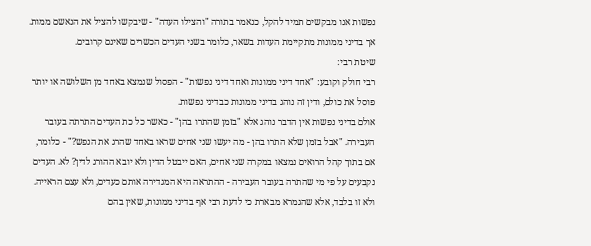נפשות אנו מבקשים תמיד להקל, כנאמר בתורה "והצילו העדה" - שיבקשו להציל את הנאשם ממות. אך בדיני ממונות מתקיימת העדות בשאר, כלומר בשני העדים הכשרים שאינם קרובים.
שיטת רבי:
רבי חולק וקובע: "אחד דיני ממונות ואחד דיני נפשות" - הפסול שנמצא באחד מן השלושה או יותר פוסל את כולם, ודין זה נוהג בדיני ממונות כבדיני נפשות.
אולם בדיני נפשות אין הדבר נוהג אלא "בזמן שהתרו בהן" - כאשר כל כת העדים התרתה בעובר העבירה. "אבל בזמן שלא התרו בהן - מה יעשו שני אחים שראו באחד שהרג את הנפש?" - כלומר, אם בתוך קהל הרואים נמצאו במקרה שני אחים, האם ייבטל הדין ולא יובא ההורג לדין? לא. העדים נקבעים על פי מי שהתרה בעובר העבירה - ההתראה היא המגדירה אותם כעדים, ולא עצם הראייה.
ולא זו בלבד, אלא שהגמרא מבארת כי לדעת רבי אף בדיני ממונות, שאין בהם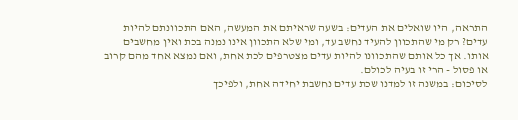התראה, היו שואלים את העדים: בשעה שראיתם את המעשה, האם התכוונתם להיות עדים? רק מי שהתכוון להעיד נחשב עד, ומי שלא התכוון אינו נמנה בכת ואין מחשבים אותו. אך כל אותם שהתכוונו להיות עדים מצטרפים לכת אחת, ואם נמצא אחד מהם קרוב או פסול - הרי זו בעיה לכולם.
לסיכום: במשנה זו למדנו שכת עדים נחשבת יחידה אחת, ולפיכך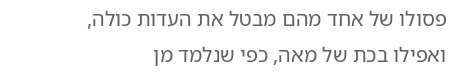פסולו של אחד מהם מבטל את העדות כולה, ואפילו בכת של מאה, כפי שנלמד מן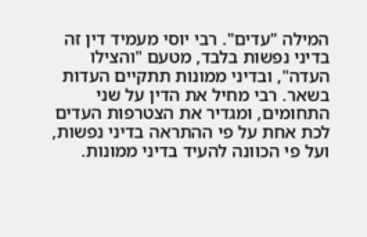המילה "עדים". רבי יוסי מעמיד דין זה בדיני נפשות בלבד, מטעם "והצילו העדה", ובדיני ממונות תתקיים העדות בשאר. רבי מחיל את הדין על שני התחומים, ומגדיר את הצטרפות העדים לכת אחת על פי ההתראה בדיני נפשות, ועל פי הכוונה להעיד בדיני ממונות.